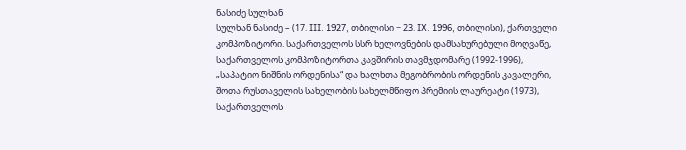ნასიძე სულხან
სულხან ნასიძე – (17. III. 1927, თბილისი − 23. IX. 1996, თბილისი), ქართველი კომპოზიტორი. საქართველოს სსრ ხელოვნების დამსახურებული მოღვაწე, საქართველოს კომპოზიტორთა კავშირის თავმჯდომარე (1992-1996), „საპატიო ნიშნის ორდენისა“ და ხალხთა მეგობრობის ორდენის კავალერი, შოთა რუსთაველის სახელობის სახელმწიფო პრემიის ლაურეატი (1973), საქართველოს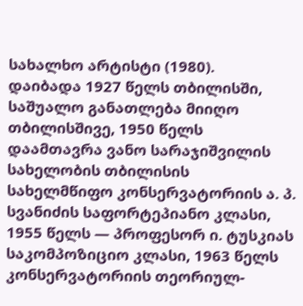სახალხო არტისტი (1980).
დაიბადა 1927 წელს თბილისში, საშუალო განათლება მიიღო თბილისშივე, 1950 წელს დაამთავრა ვანო სარაჯიშვილის სახელობის თბილისის სახელმწიფო კონსერვატორიის ა. პ. სვანიძის საფორტეპიანო კლასი, 1955 წელს — პროფესორ ი. ტუსკიას საკომპოზიციო კლასი, 1963 წელს კონსერვატორიის თეორიულ-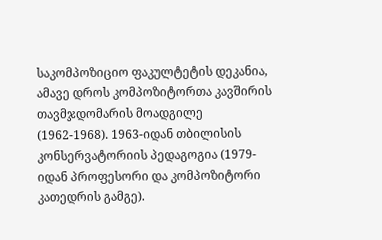საკომპოზიციო ფაკულტეტის დეკანია, ამავე დროს კომპოზიტორთა კავშირის თავმჯდომარის მოადგილე (1962-1968). 1963-იდან თბილისის კონსერვატორიის პედაგოგია (1979-იდან პროფესორი და კომპოზიტორი კათედრის გამგე).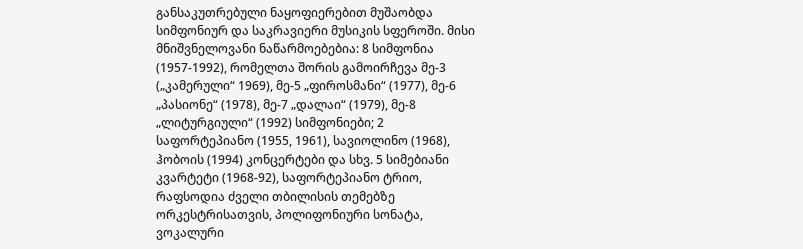განსაკუთრებული ნაყოფიერებით მუშაობდა სიმფონიურ და საკრავიერი მუსიკის სფეროში. მისი მნიშვნელოვანი ნაწარმოებებია: 8 სიმფონია (1957-1992), რომელთა შორის გამოირჩევა მე-3 („კამერული“ 1969), მე-5 „ფიროსმანი“ (1977), მე-6 „პასიონე“ (1978), მე-7 „დალაი“ (1979), მე-8 „ლიტურგიული“ (1992) სიმფონიები; 2 საფორტეპიანო (1955, 1961), სავიოლინო (1968), ჰობოის (1994) კონცერტები და სხვ. 5 სიმებიანი კვარტეტი (1968-92), საფორტეპიანო ტრიო, რაფსოდია ძველი თბილისის თემებზე ორკესტრისათვის, პოლიფონიური სონატა, ვოკალური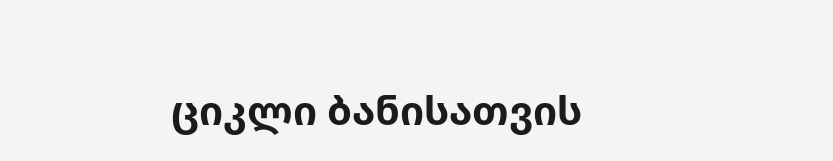ციკლი ბანისათვის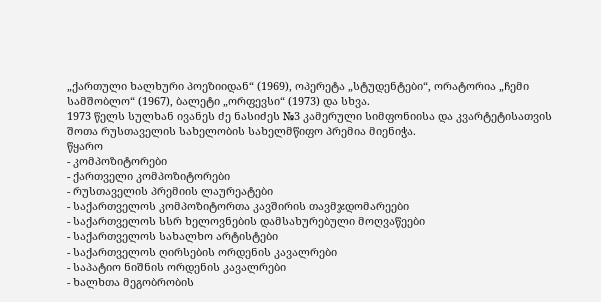„ქართული ხალხური პოეზიიდან“ (1969), ოპერეტა „სტუდენტები“, ორატორია „ჩემი სამშობლო“ (1967), ბალეტი „ორფევსი“ (1973) და სხვა.
1973 წელს სულხან ივანეს ძე ნასიძეს №3 კამერული სიმფონიისა და კვარტეტისათვის შოთა რუსთაველის სახელობის სახელმწიფო პრემია მიენიჭა.
წყარო
- კომპოზიტორები
- ქართველი კომპოზიტორები
- რუსთაველის პრემიის ლაურეატები
- საქართველოს კომპოზიტორთა კავშირის თავმჯდომარეები
- საქართველოს სსრ ხელოვნების დამსახურებული მოღვაწეები
- საქართველოს სახალხო არტისტები
- საქართველოს ღირსების ორდენის კავალრები
- საპატიო ნიშნის ორდენის კავალრები
- ხალხთა მეგობრობის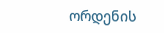ორდენის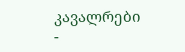კავალრები
-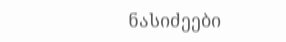ნასიძეები